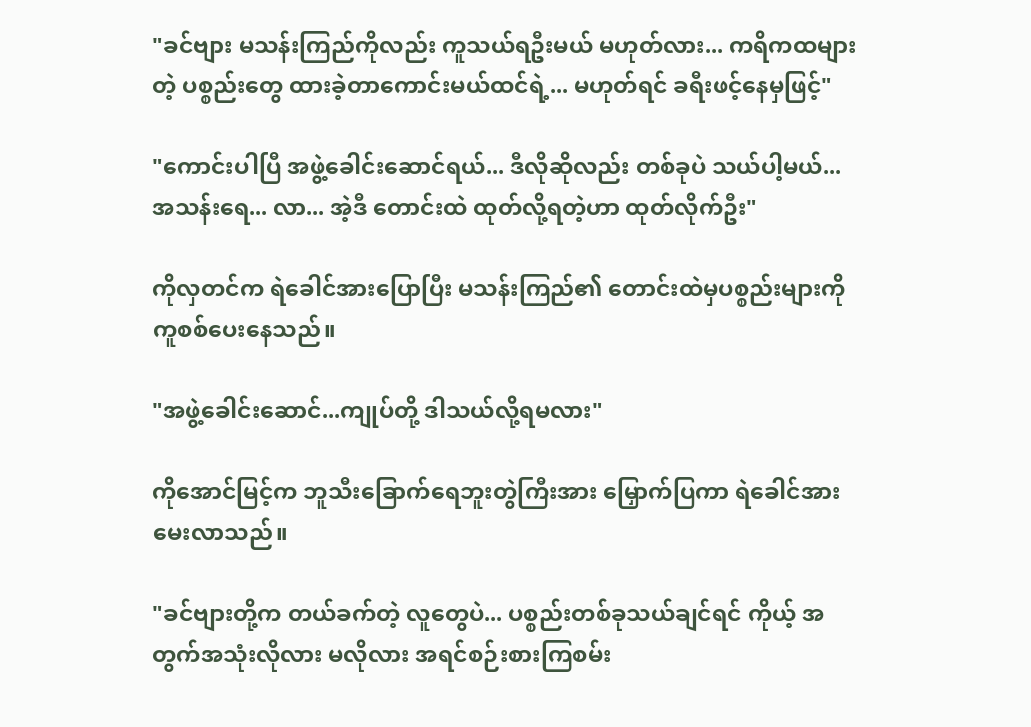"ခင်ဗျား မသန်းကြည်ကိုလည်း ကူသယ်ရဦးမယ် မဟုတ်လား... ကရိကထများတဲ့ ပစ္စည်းတွေ ထားခဲ့တာကောင်းမယ်ထင်ရဲ့... မဟုတ်ရင် ခရီးဖင့်နေမှဖြင့်"

"ကောင်းပါပြီ အဖွဲ့ခေါင်းဆောင်ရယ်... ဒီလိုဆိုလည်း တစ်ခုပဲ သယ်ပါ့မယ်... အသန်းရေ... လာ... အဲ့ဒီ တောင်းထဲ ထုတ်လို့ရတဲ့ဟာ ထုတ်လိုက်ဦး"

ကိုလှတင်က ရဲခေါင်အားပြောပြီး မသန်းကြည်၏ တောင်းထဲမှပစ္စည်းများကို ကူစစ်ပေးနေသည်။

"အဖွဲ့ခေါင်းဆောင်...ကျုပ်တို့ ဒါသယ်လို့ရမလား"

ကိုအောင်မြင့်က ဘူသီးခြောက်ရေဘူးတွဲကြီးအား မြှောက်ပြကာ ရဲခေါင်အား မေးလာသည်။

"ခင်ဗျားတို့က တယ်ခက်တဲ့ လူတွေပဲ... ပစ္စည်းတစ်ခုသယ်ချင်ရင် ကိုယ့် အတွက်အသုံးလိုလား မလိုလား အရင်စဉ်းစားကြစမ်း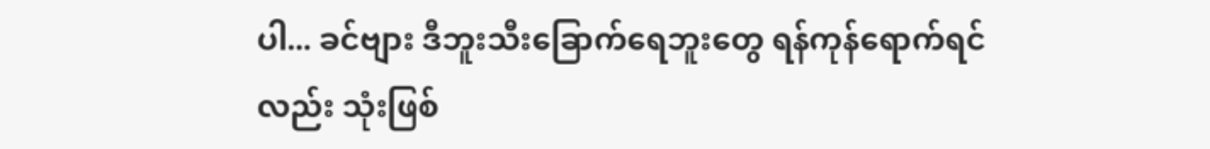ပါ... ခင်ဗျား ဒီဘူးသီးခြောက်ရေဘူးတွေ ရန်ကုန်ရောက်ရင်လည်း သုံးဖြစ်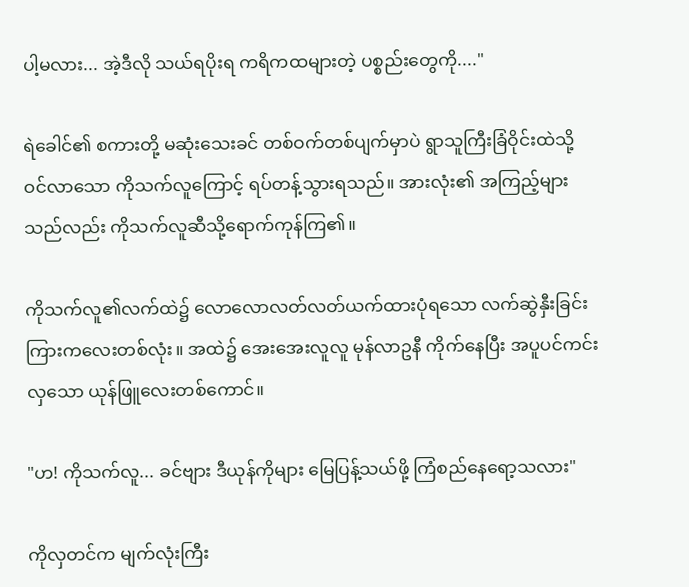ပါ့မလား... အဲ့ဒီလို သယ်ရပိုးရ ကရိကထများတဲ့ ပစ္စည်းတွေကို...."

ရဲခေါင်၏ စကားတို့ မဆုံးသေးခင် တစ်ဝက်တစ်ပျက်မှာပဲ ရွာသူကြီးခြံဝိုင်းထဲသို့ ဝင်လာသော ကိုသက်လူကြောင့် ရပ်တန့်သွားရသည်။ အားလုံး၏ အကြည့်များသည်လည်း ကိုသက်လူဆီသို့ရောက်ကုန်ကြ၏။

ကိုသက်လူ၏လက်ထဲ၌ လောလောလတ်လတ်ယက်ထားပုံရသော လက်ဆွဲနှီးခြင်းကြားကလေးတစ်လုံး။ အထဲ၌ အေးအေးလူလူ မုန်လာဥနီ ကိုက်နေပြီး အပူပင်ကင်းလှသော ယုန်ဖြူလေးတစ်ကောင်။

"ဟ! ကိုသက်လူ... ခင်ဗျား ဒီယုန်ကိုများ မြေပြန့်သယ်ဖို့ ကြံစည်နေရော့သလား"

ကိုလှတင်က မျက်လုံးကြီး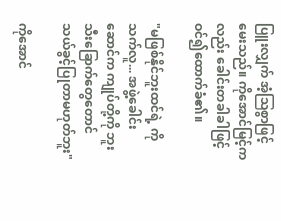ပြူးလျှက် အံ့ဩစွာဖြင့်မေးသည်။ ကိုအောင်မြင့်ကလည်း ခေါင်းတခါခါဖြင့် ဝင်၍ထောက်ခံ၏။

"မဖြစ်နိုင်ဘူးထင်ရဲ့ ကိုသက်လူ... အဖွဲ့ခေါင်းဆောင်က ကျုပ်တို့ကို ဘူးသီးခြောက်တွေတောင် သယ်ခွင့်ပြုတာမဟုတ်ဘူး"

ကိုအောင်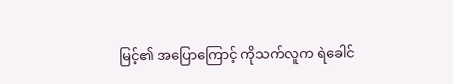မြင့်၏ အပြောကြောင့် ကိုသက်လူက ရဲခေါင်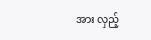အား လှည့်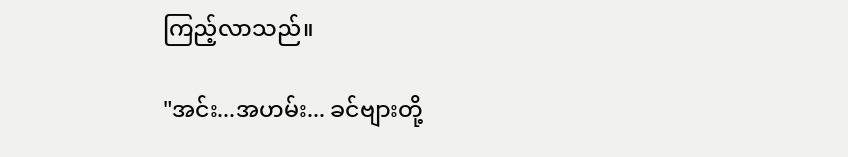ကြည့်လာသည်။

"အင်း...အဟမ်း... ခင်ဗျားတို့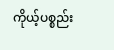ကိုယ့်ပစ္စည်း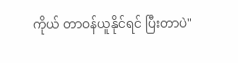ကိုယ် တာဝန်ယူနိုင်ရင် ပြီးတာပဲ"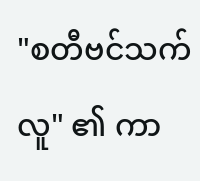"စတီဗင်သက်လူ" ၏ ကာ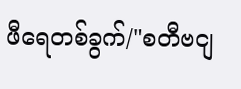ဖီရေတစ်ခွက်/"စတီဗငျ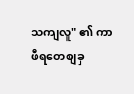သကျလူ" ၏ ကာဖီရတေစျခှ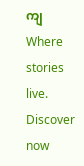ကျWhere stories live. Discover now